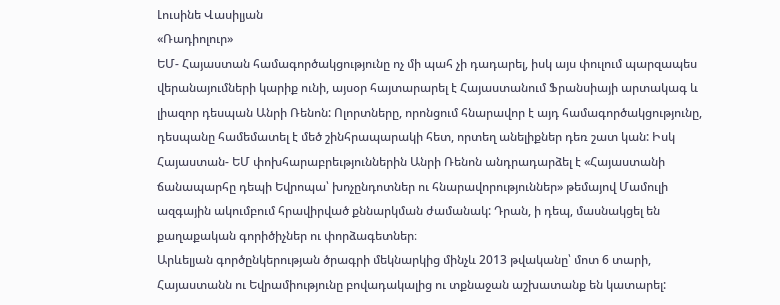Լուսինե Վասիլյան
«Ռադիոլուր»
ԵՄ- Հայաստան համագործակցությունը ոչ մի պահ չի դադարել, իսկ այս փուլում պարզապես վերանայումների կարիք ունի, այսօր հայտարարել է Հայաստանում Ֆրանսիայի արտակագ և լիազոր դեսպան Անրի Ռենոն: Ոլորտները, որոնցում հնարավոր է այդ համագործակցությունը, դեսպանը համեմատել է մեծ շինհրապարակի հետ, որտեղ անելիքներ դեռ շատ կան: Իսկ Հայաստան- ԵՄ փոխհարաբրեւթյուններին Անրի Ռենոն անդրադարձել է «Հայաստանի ճանապարհը դեպի Եվրոպա՝ խոչընդոտներ ու հնարավորություններ» թեմայով Մամուլի ազգային ակումբում հրավիրված քննարկման ժամանակ: Դրան, ի դեպ, մասնակցել են քաղաքական գորիծիչներ ու փորձագետներ։
Արևելյան գործընկերության ծրագրի մեկնարկից մինչև 2013 թվականը՝ մոտ 6 տարի, Հայաստանն ու Եվրամիությունը բովադակալից ու տքնաջան աշխատանք են կատարել: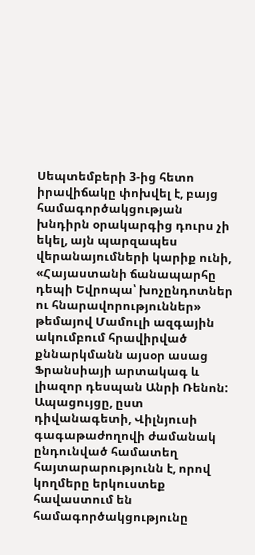Սեպտեմբերի 3-ից հետո իրավիճակը փոխվել է, բայց համագործակցության խնդիրն օրակարգից դուրս չի եկել, այն պարզապես վերանայումների կարիք ունի, «Հայաստանի ճանապարհը դեպի Եվրոպա՝ խոչընդոտներ ու հնարավորություններ» թեմայով Մամուլի ազգային ակումբում հրավիրված քննարկմանն այսօր ասաց Ֆրանսիայի արտակագ և լիազոր դեսպան Անրի Ռենոն: Ապացույցը, ըստ դիվանագետի, Վիլնյուսի գագաթաժողովի ժամանակ ընդունված համատեղ հայտարարությունն է, որով կողմերը երկուստեք հավաստում են համագործակցությունը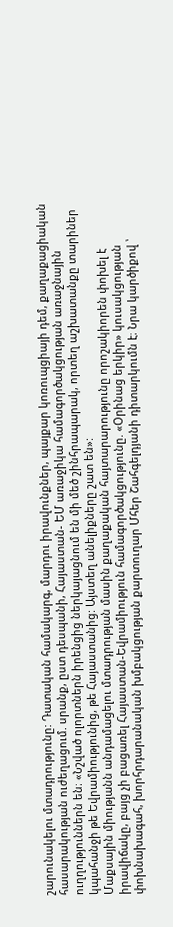շարունակելու մտադրությունը: Դատական համակարգ, մարդու իրավունքներ, պայքար կոռուպցիայի դեմ, քաղաքացիական հասարակության ուժեղացում. սրանք, ըստ դեսպանի, Հայաստան- ԵՄ առաջիկա համագործակցության առաջնային ուղղություններն են։ «Նշված ոլորտներն իրենցից ներկայացնում են մի մեծ շինհրապարակ, որտեղ աշխատանքը տարիներ կպահանջի թե Եվրամիությունից, թե Հայաստանից: Այստեղ անելիքները շատ են»:
Մաքսային միությանն անդամացելու մտադրության մասին քաղաքական հայտարարությունը որոշակիորեն փոխել է իրավիճակը, բայց չի բացառել Հայաստան-Եվրամիություն համագործակցությունը. «Օրինաց երկիր» կուսակցության փոխնախագահ, խորհրդարանական խմբակցության քարտուղար Մհեր Շահգելդյանի դիտարկումն է։ Նրա կարծիքով ՝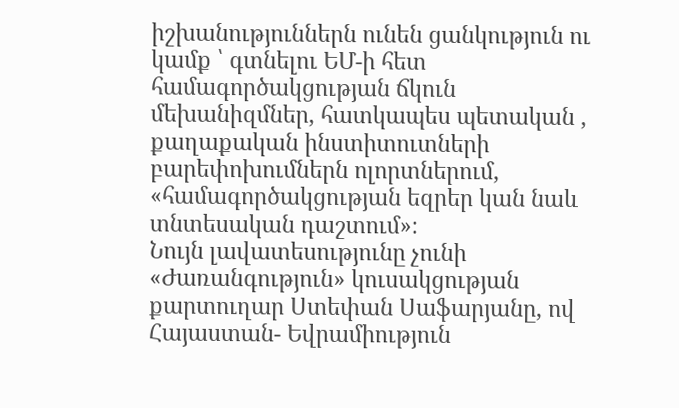իշխանություններն ունեն ցանկություն ու կամք ՝ գտնելու ԵՄ-ի հետ համագործակցության ճկուն մեխանիզմներ, հատկապես պետական , քաղաքական ինստիտուտների բարեփոխումներն ոլորտներում, «համագործակցության եզրեր կան նաև տնտեսական դաշտում»։
Նույն լավատեսությունը չունի «Ժառանգություն» կուսակցության քարտուղար Ստեփան Սաֆարյանը, ով Հայաստան- Եվրամիություն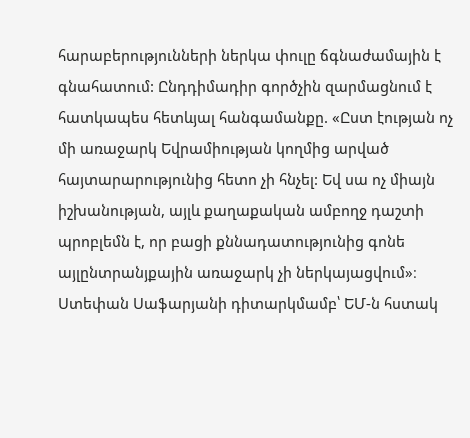հարաբերությունների ներկա փուլը ճգնաժամային է գնահատում: Ընդդիմադիր գործչին զարմացնում է հատկապես հետևյալ հանգամանքը. «Ըստ էության ոչ մի առաջարկ Եվրամիության կողմից արված հայտարարությունից հետո չի հնչել: Եվ սա ոչ միայն իշխանության, այլև քաղաքական ամբողջ դաշտի պրոբլեմն է, որ բացի քննադատությունից գոնե այլընտրանյքային առաջարկ չի ներկայացվում»։
Ստեփան Սաֆարյանի դիտարկմամբ՝ ԵՄ-ն հստակ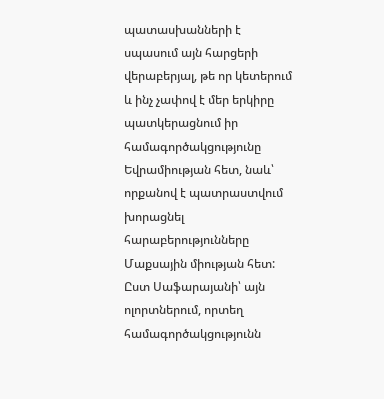պատասխանների է սպասում այն հարցերի վերաբերյալ, թե որ կետերում և ինչ չափով է մեր երկիրը պատկերացնում իր համագործակցությունը Եվրամիության հետ, նաև՝ որքանով է պատրաստվում խորացնել հարաբերությունները Մաքսային միության հետ: Ըստ Սաֆարայանի՝ այն ոլորտներում, որտեղ համագործակցությունն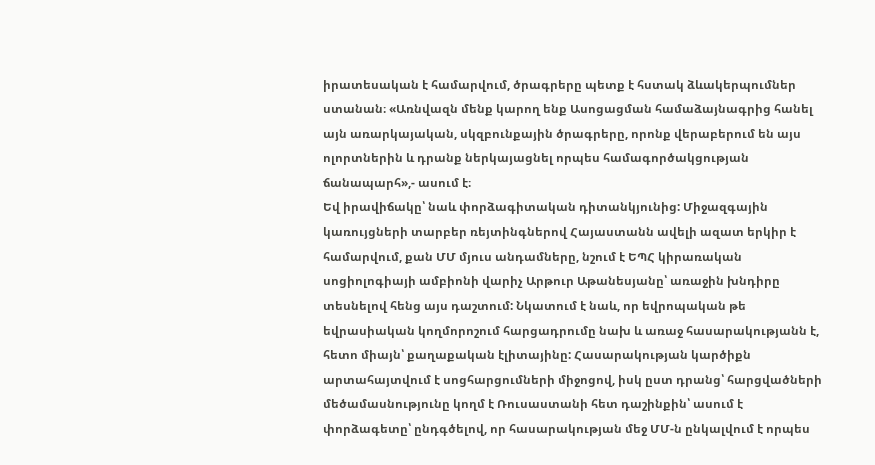իրատեսական է համարվում, ծրագրերը պետք է հստակ ձևակերպումներ ստանան։ «Առնվազն մենք կարող ենք Ասոցացման համաձայնագրից հանել այն առարկայական, սկզբունքային ծրագրերը, որոնք վերաբերում են այս ոլորտներին և դրանք ներկայացնել որպես համագործակցության ճանապարհ»,- ասում է։
Եվ իրավիճակը՝ նաև փորձագիտական դիտանկյունից: Միջազգային կառույցների տարբեր ռեյտինգներով Հայաստանն ավելի ազատ երկիր է համարվում, քան ՄՄ մյուս անդամները, նշում է ԵՊՀ կիրառական սոցիոլոգիայի ամբիոնի վարիչ Արթուր Աթանեսյանը՝ առաջին խնդիրը տեսնելով հենց այս դաշտում: Նկատում է նաև, որ եվրոպական թե եվրասիական կողմորոշում հարցադրումը նախ և առաջ հասարակությանն է, հետո միայն՝ քաղաքական էլիտայինը: Հասարակության կարծիքն արտահայտվում է սոցհարցումների միջոցով, իսկ ըստ դրանց՝ հարցվածների մեծամասնությունը կողմ է Ռուսաստանի հետ դաշինքին՝ ասում է փորձագետը՝ ընդգծելով, որ հասարակության մեջ ՄՄ-ն ընկալվում է որպես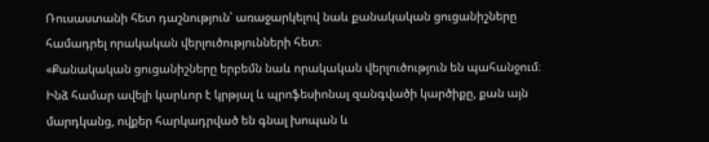Ռուսաստանի հետ դաշնություն՝ առաջարկելով նաև քանակական ցուցանիշները համադրել որակական վերլուծությունների հետ։
«Քանակական ցուցանիշները երբեմն նաև որակական վերլուծություն են պահանջում։ Ինձ համար ավելի կարևոր է կրթյալ և պրոֆեսիոնալ զանգվածի կարծիքը, քան այն մարդկանց, ովքեր հարկադրված են գնալ խոպան և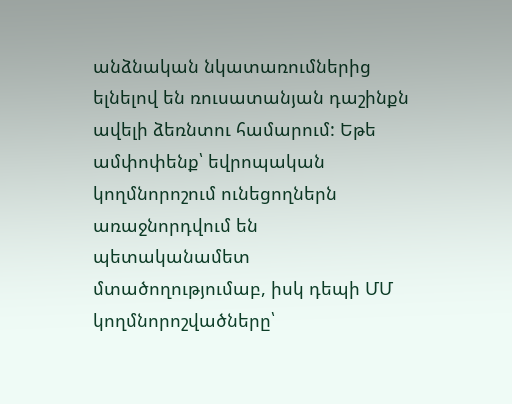անձնական նկատառումներից ելնելով են ռուսատանյան դաշինքն ավելի ձեռնտու համարում: Եթե ամփոփենք՝ եվրոպական կողմնորոշում ունեցողներն առաջնորդվում են պետականամետ մտածողությումաբ, իսկ դեպի ՄՄ կողմնորոշվածները՝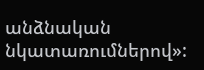անձնական նկատառումներով»: